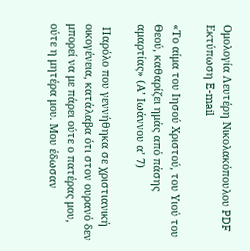Ομολογία Λευτέρη Νικολακόπουλου PDF Εκτύπωση E-mail

«Το αίμα του Ιησού Χριστού, του Υιού του Θεού, καθαρίζει ημάς από πάσης αμαρτίας» (Α’ Ιωάννου α’ 7)

 Παρόλο που γεννήθηκα σε χριστιανική οικογένεια, κατάλαβα ότι στον ουρανό δεν μπορεί να με πάρει ούτε ο πατέρας μου, ούτε η μητέρα μου. Μου έδωσαν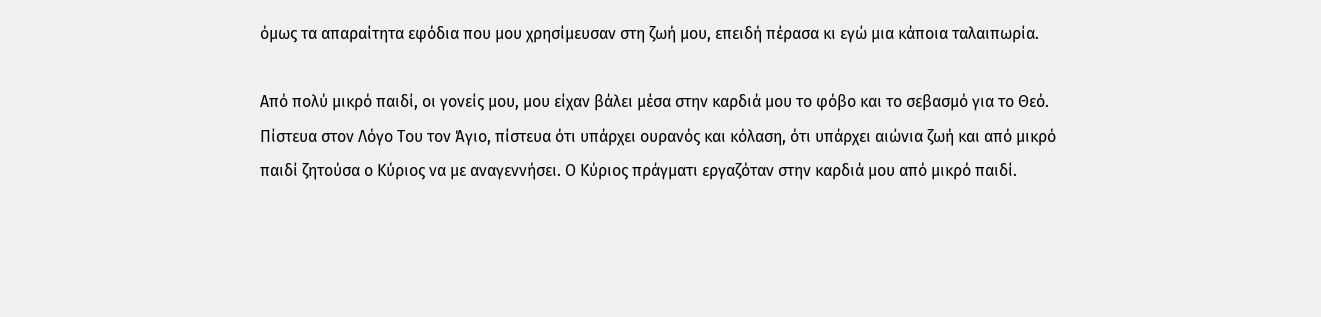όμως τα απαραίτητα εφόδια που μου χρησίμευσαν στη ζωή μου, επειδή πέρασα κι εγώ μια κάποια ταλαιπωρία.

Aπό πολύ μικρό παιδί, οι γονείς μου, μου είχαν βάλει μέσα στην καρδιά μου το φόβο και το σεβασμό για το Θεό. Πίστευα στον Λόγο Του τον Άγιο, πίστευα ότι υπάρχει ουρανός και κόλαση, ότι υπάρχει αιώνια ζωή και από μικρό παιδί ζητούσα ο Κύριος να με αναγεννήσει. Ο Κύριος πράγματι εργαζόταν στην καρδιά μου από μικρό παιδί.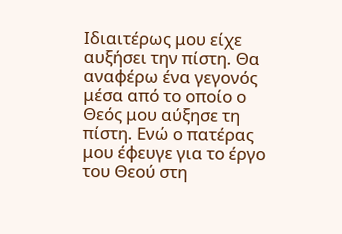Ιδιαιτέρως μου είχε αυξήσει την πίστη. Θα αναφέρω ένα γεγονός μέσα από το οποίο ο Θεός μου αύξησε τη πίστη. Ενώ ο πατέρας μου έφευγε για το έργο του Θεού στη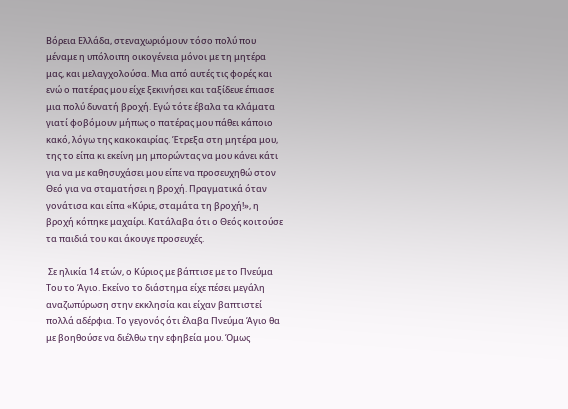Βόρεια Ελλάδα, στεναχωριόμουν τόσο πολύ που μέναμε η υπόλοιπη οικογένεια μόνοι με τη μητέρα μας, και μελαγχολούσα. Μια από αυτές τις φορές και ενώ ο πατέρας μου είχε ξεκινήσει και ταξίδευε έπιασε μια πολύ δυνατή βροχή. Εγώ τότε έβαλα τα κλάματα γιατί φοβόμουν μήπως ο πατέρας μου πάθει κάποιο κακό, λόγω της κακοκαιρίας. Έτρεξα στη μητέρα μου, της το είπα κι εκείνη μη μπορώντας να μου κάνει κάτι για να με καθησυχάσει μου είπε να προσευχηθώ στον Θεό για να σταματήσει η βροχή. Πραγματικά όταν γονάτισα και είπα «Κύριε, σταμάτα τη βροχή!», η βροχή κόπηκε μαχαίρι. Κατάλαβα ότι ο Θεός κοιτούσε τα παιδιά του και άκουγε προσευχές.

 Σε ηλικία 14 ετών, ο Κύριος με βάπτισε με το Πνεύμα Του το Άγιο. Εκείνο το διάστημα είχε πέσει μεγάλη αναζωπύρωση στην εκκλησία και είχαν βαπτιστεί πολλά αδέρφια. Το γεγονός ότι έλαβα Πνεύμα Άγιο θα με βοηθούσε να διέλθω την εφηβεία μου. Όμως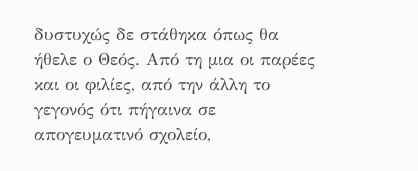δυστυχώς δε στάθηκα όπως θα ήθελε ο Θεός. Από τη μια οι παρέες και οι φιλίες, από την άλλη το γεγονός ότι πήγαινα σε απογευματινό σχολείο,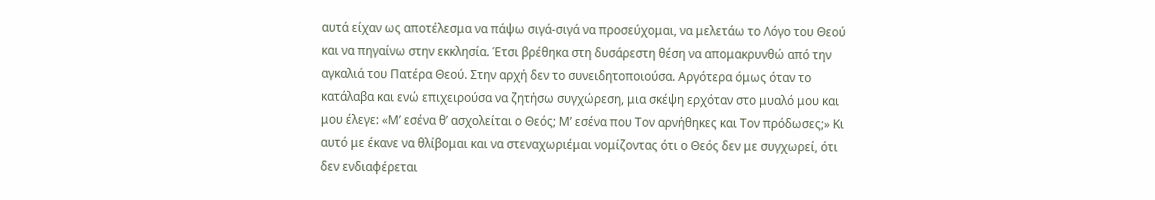αυτά είχαν ως αποτέλεσμα να πάψω σιγά-σιγά να προσεύχομαι, να μελετάω το Λόγο του Θεού και να πηγαίνω στην εκκλησία. Έτσι βρέθηκα στη δυσάρεστη θέση να απομακρυνθώ από την αγκαλιά του Πατέρα Θεού. Στην αρχή δεν το συνειδητοποιούσα. Αργότερα όμως όταν το κατάλαβα και ενώ επιχειρούσα να ζητήσω συγχώρεση, μια σκέψη ερχόταν στο μυαλό μου και μου έλεγε: «Μ’ εσένα θ’ ασχολείται ο Θεός; Μ’ εσένα που Τον αρνήθηκες και Τον πρόδωσες;» Κι αυτό με έκανε να θλίβομαι και να στεναχωριέμαι νομίζοντας ότι ο Θεός δεν με συγχωρεί, ότι δεν ενδιαφέρεται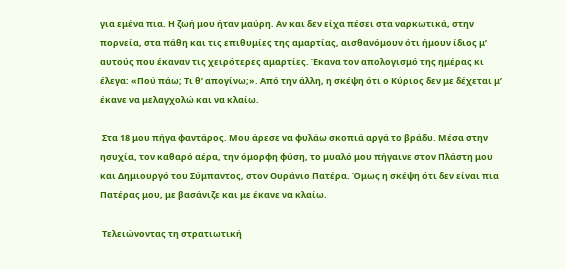για εμένα πια. Η ζωή μου ήταν μαύρη. Αν και δεν είχα πέσει στα ναρκωτικά, στην πορνεία, στα πάθη και τις επιθυμίες της αμαρτίας, αισθανόμουν ότι ήμουν ίδιος μ’ αυτούς που έκαναν τις χειρότερες αμαρτίες. Έκανα τον απολογισμό της ημέρας κι έλεγα: «Πού πάω; Τι θ’ απογίνω;». Από την άλλη, η σκέψη ότι ο Κύριος δεν με δέχεται μ’ έκανε να μελαγχολώ και να κλαίω.

 Στα 18 μου πήγα φαντάρος. Μου άρεσε να φυλάω σκοπιά αργά το βράδυ. Μέσα στην ησυχία, τον καθαρό αέρα, την όμορφη φύση, το μυαλό μου πήγαινε στον Πλάστη μου και Δημιουργό του Σύμπαντος, στον Ουράνιο Πατέρα. Όμως η σκέψη ότι δεν είναι πια Πατέρας μου, με βασάνιζε και με έκανε να κλαίω.

 Τελειώνοντας τη στρατιωτική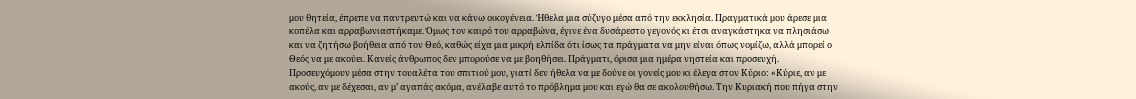μου θητεία, έπρεπε να παντρευτώ και να κάνω οικογένεια. Ήθελα μια σύζυγο μέσα από την εκκλησία. Πραγματικά μου άρεσε μια κοπέλα και αρραβωνιαστήκαμε. Όμως τον καιρό του αρραβώνα, έγινε ένα δυσάρεστο γεγονός κι έτσι αναγκάστηκα να πλησιάσω και να ζητήσω βοήθεια από τον Θεό, καθώς είχα μια μικρή ελπίδα ότι ίσως τα πράγματα να μην είναι όπως νομίζω, αλλά μπορεί ο Θεός να με ακούει. Κανείς άνθρωπος δεν μπορούσε να με βοηθήσει. Πράγματι, όρισα μια ημέρα νηστεία και προσευχή. Προσευχόμουν μέσα στην τουαλέτα του σπιτιού μου, γιατί δεν ήθελα να με δούνε οι γονείς μου κι έλεγα στον Κύριο: «Κύριε, αν με ακούς, αν με δέχεσαι, αν μ’ αγαπάς ακόμα, ανέλαβε αυτό το πρόβλημα μου και εγώ θα σε ακολουθήσω. Την Κυριακή που πήγα στην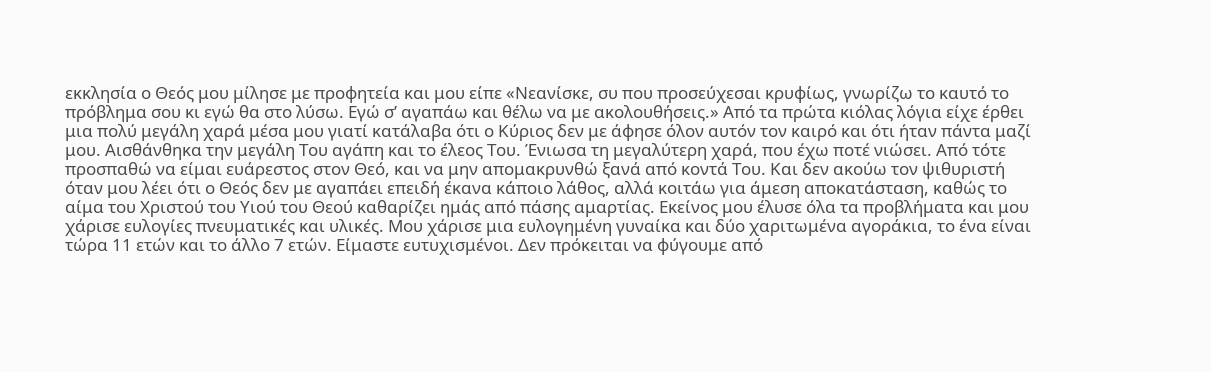εκκλησία ο Θεός μου μίλησε με προφητεία και μου είπε «Νεανίσκε, συ που προσεύχεσαι κρυφίως, γνωρίζω το καυτό το πρόβλημα σου κι εγώ θα στο λύσω. Εγώ σ’ αγαπάω και θέλω να με ακολουθήσεις.» Από τα πρώτα κιόλας λόγια είχε έρθει μια πολύ μεγάλη χαρά μέσα μου γιατί κατάλαβα ότι ο Κύριος δεν με άφησε όλον αυτόν τον καιρό και ότι ήταν πάντα μαζί μου. Αισθάνθηκα την μεγάλη Του αγάπη και το έλεος Του. Ένιωσα τη μεγαλύτερη χαρά, που έχω ποτέ νιώσει. Από τότε προσπαθώ να είμαι ευάρεστος στον Θεό, και να μην απομακρυνθώ ξανά από κοντά Του. Και δεν ακούω τον ψιθυριστή όταν μου λέει ότι ο Θεός δεν με αγαπάει επειδή έκανα κάποιο λάθος, αλλά κοιτάω για άμεση αποκατάσταση, καθώς το αίμα του Χριστού του Υιού του Θεού καθαρίζει ημάς από πάσης αμαρτίας. Εκείνος μου έλυσε όλα τα προβλήματα και μου χάρισε ευλογίες πνευματικές και υλικές. Μου χάρισε μια ευλογημένη γυναίκα και δύο χαριτωμένα αγοράκια, το ένα είναι τώρα 11 ετών και το άλλο 7 ετών. Είμαστε ευτυχισμένοι. Δεν πρόκειται να φύγουμε από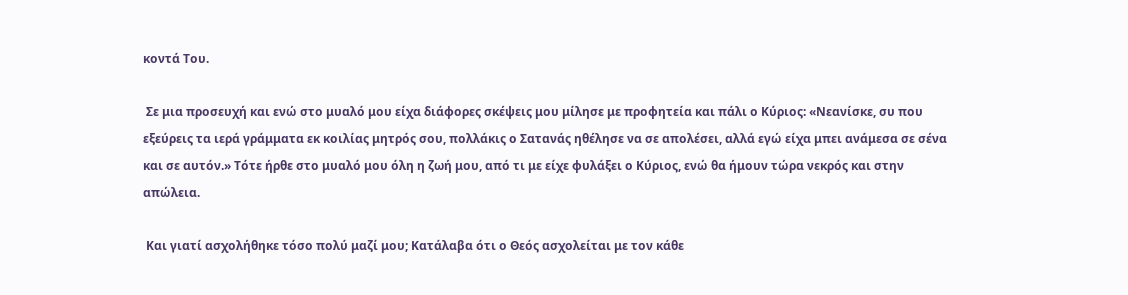κοντά Του.

 Σε μια προσευχή και ενώ στο μυαλό μου είχα διάφορες σκέψεις μου μίλησε με προφητεία και πάλι ο Κύριος: «Νεανίσκε, συ που εξεύρεις τα ιερά γράμματα εκ κοιλίας μητρός σου, πολλάκις ο Σατανάς ηθέλησε να σε απολέσει, αλλά εγώ είχα μπει ανάμεσα σε σένα και σε αυτόν.» Τότε ήρθε στο μυαλό μου όλη η ζωή μου, από τι με είχε φυλάξει ο Κύριος, ενώ θα ήμουν τώρα νεκρός και στην απώλεια.

 Και γιατί ασχολήθηκε τόσο πολύ μαζί μου; Κατάλαβα ότι ο Θεός ασχολείται με τον κάθε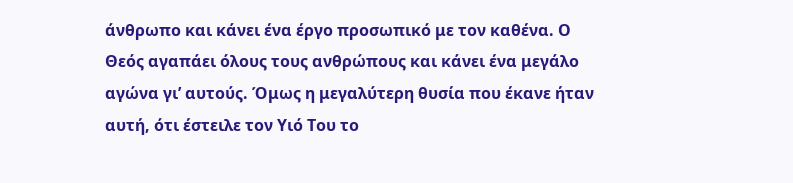άνθρωπο και κάνει ένα έργο προσωπικό με τον καθένα. Ο Θεός αγαπάει όλους τους ανθρώπους και κάνει ένα μεγάλο αγώνα γι’ αυτούς. Όμως η μεγαλύτερη θυσία που έκανε ήταν αυτή, ότι έστειλε τον Υιό Του το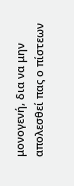μονογενή, δια να μην απολεσθεί πας ο πίστεων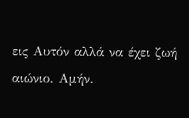εις Αυτόν αλλά να έχει ζωή αιώνιο. Αμήν.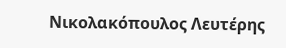Νικολακόπουλος Λευτέρης